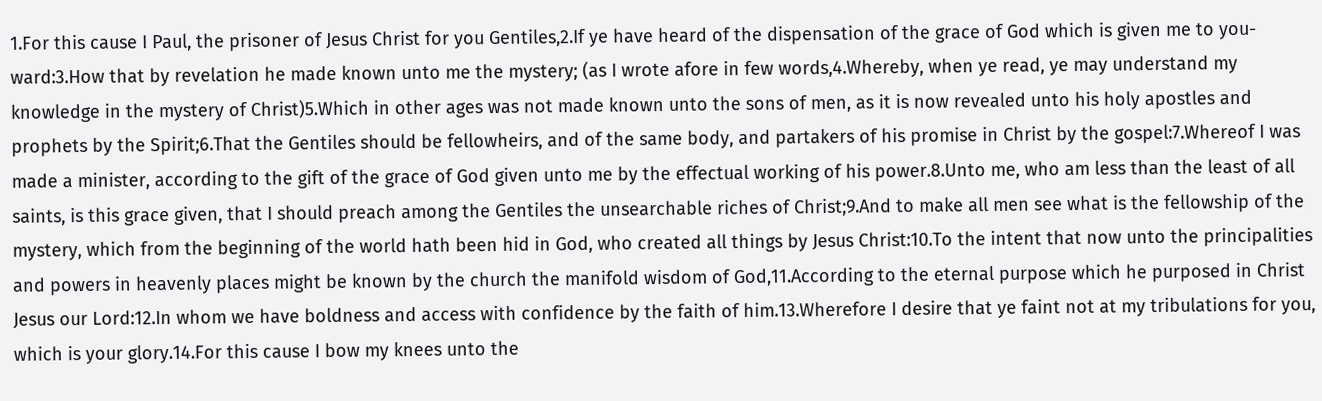1.For this cause I Paul, the prisoner of Jesus Christ for you Gentiles,2.If ye have heard of the dispensation of the grace of God which is given me to you-ward:3.How that by revelation he made known unto me the mystery; (as I wrote afore in few words,4.Whereby, when ye read, ye may understand my knowledge in the mystery of Christ)5.Which in other ages was not made known unto the sons of men, as it is now revealed unto his holy apostles and prophets by the Spirit;6.That the Gentiles should be fellowheirs, and of the same body, and partakers of his promise in Christ by the gospel:7.Whereof I was made a minister, according to the gift of the grace of God given unto me by the effectual working of his power.8.Unto me, who am less than the least of all saints, is this grace given, that I should preach among the Gentiles the unsearchable riches of Christ;9.And to make all men see what is the fellowship of the mystery, which from the beginning of the world hath been hid in God, who created all things by Jesus Christ:10.To the intent that now unto the principalities and powers in heavenly places might be known by the church the manifold wisdom of God,11.According to the eternal purpose which he purposed in Christ Jesus our Lord:12.In whom we have boldness and access with confidence by the faith of him.13.Wherefore I desire that ye faint not at my tribulations for you, which is your glory.14.For this cause I bow my knees unto the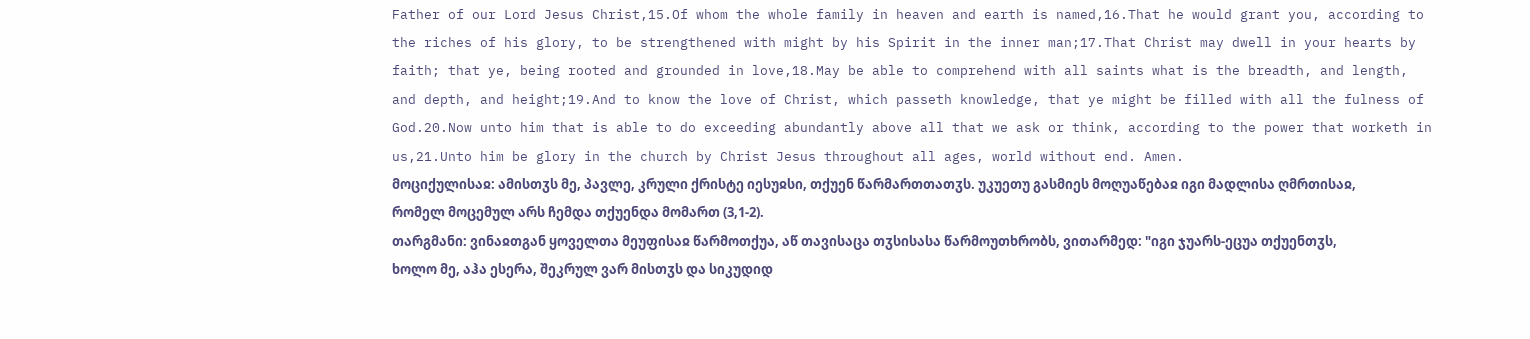Father of our Lord Jesus Christ,15.Of whom the whole family in heaven and earth is named,16.That he would grant you, according to the riches of his glory, to be strengthened with might by his Spirit in the inner man;17.That Christ may dwell in your hearts by faith; that ye, being rooted and grounded in love,18.May be able to comprehend with all saints what is the breadth, and length, and depth, and height;19.And to know the love of Christ, which passeth knowledge, that ye might be filled with all the fulness of God.20.Now unto him that is able to do exceeding abundantly above all that we ask or think, according to the power that worketh in us,21.Unto him be glory in the church by Christ Jesus throughout all ages, world without end. Amen.
მოციქულისაჲ: ამისთჳს მე, პავლე, კრული ქრისტე იესუჲსი, თქუენ წარმართთათჳს. უკუეთუ გასმიეს მოღუაწებაჲ იგი მადლისა ღმრთისაჲ, რომელ მოცემულ არს ჩემდა თქუენდა მომართ (3,1-2).
თარგმანი: ვინაჲთგან ყოველთა მეუფისაჲ წარმოთქუა, აწ თავისაცა თჳსისასა წარმოუთხრობს, ვითარმედ: "იგი ჯუარს-ეცუა თქუენთჳს, ხოლო მე, აჰა ესერა, შეკრულ ვარ მისთჳს და სიკუდიდ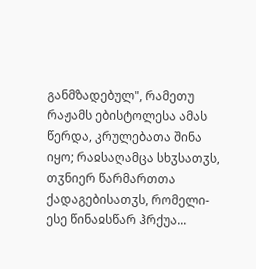განმზადებულ", რამეთუ რაჟამს ებისტოლესა ამას წერდა, კრულებათა შინა იყო; რაჲსაღამცა სხჳსათჳს, თჳნიერ წარმართთა ქადაგებისათჳს, რომელი-ესე წინაჲსწარ ჰრქუა...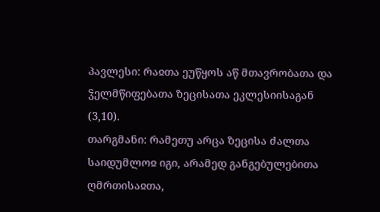პავლესი: რაჲთა ეუწყოს აწ მთავრობათა და ჴელმწიფებათა ზეცისათა ეკლესიისაგან (3,10).
თარგმანი: რამეთუ არცა ზეცისა ძალთა საიდუმლოჲ იგი, არამედ განგებულებითა ღმრთისაჲთა,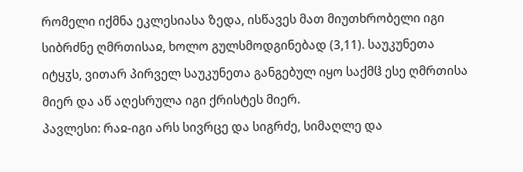რომელი იქმნა ეკლესიასა ზედა, ისწავეს მათ მიუთხრობელი იგი სიბრძნე ღმრთისაჲ, ხოლო გულსმოდგინებად (3,11). საუკუნეთა იტყჳს, ვითარ პირველ საუკუნეთა განგებულ იყო საქმჱ ესე ღმრთისა მიერ და აწ აღესრულა იგი ქრისტეს მიერ.
პავლესი: რაჲ-იგი არს სივრცე და სიგრძე, სიმაღლე და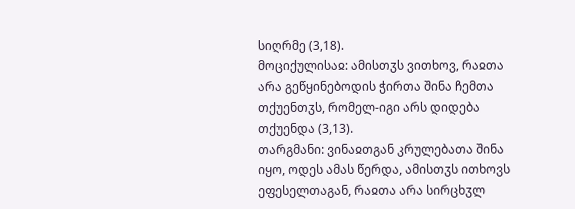სიღრმე (3,18).
მოციქულისაჲ: ამისთჳს ვითხოვ, რაჲთა არა გეწყინებოდის ჭირთა შინა ჩემთა თქუენთჳს, რომელ-იგი არს დიდება თქუენდა (3,13).
თარგმანი: ვინაჲთგან კრულებათა შინა იყო, ოდეს ამას წერდა, ამისთჳს ითხოვს ეფესელთაგან, რაჲთა არა სირცხჳლ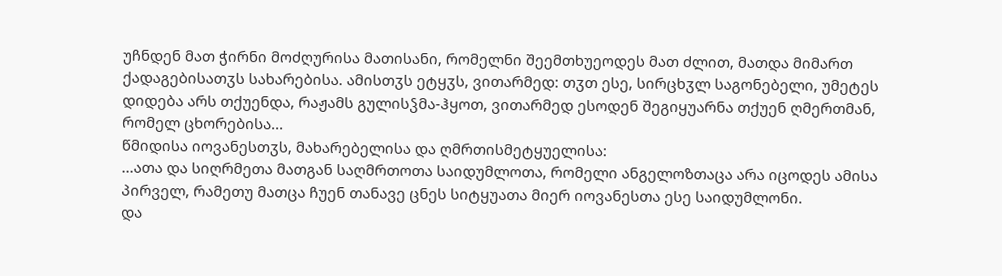უჩნდენ მათ ჭირნი მოძღურისა მათისანი, რომელნი შეემთხუეოდეს მათ ძლით, მათდა მიმართ ქადაგებისათჳს სახარებისა. ამისთჳს ეტყჳს, ვითარმედ: თჳთ ესე, სირცხჳლ საგონებელი, უმეტეს დიდება არს თქუენდა, რაჟამს გულისჴმა-ჰყოთ, ვითარმედ ესოდენ შეგიყუარნა თქუენ ღმერთმან, რომელ ცხორებისა...
წმიდისა იოვანესთჳს, მახარებელისა და ღმრთისმეტყუელისა:
...ათა და სიღრმეთა მათგან საღმრთოთა საიდუმლოთა, რომელი ანგელოზთაცა არა იცოდეს ამისა პირველ, რამეთუ მათცა ჩუენ თანავე ცნეს სიტყუათა მიერ იოვანესთა ესე საიდუმლონი.
და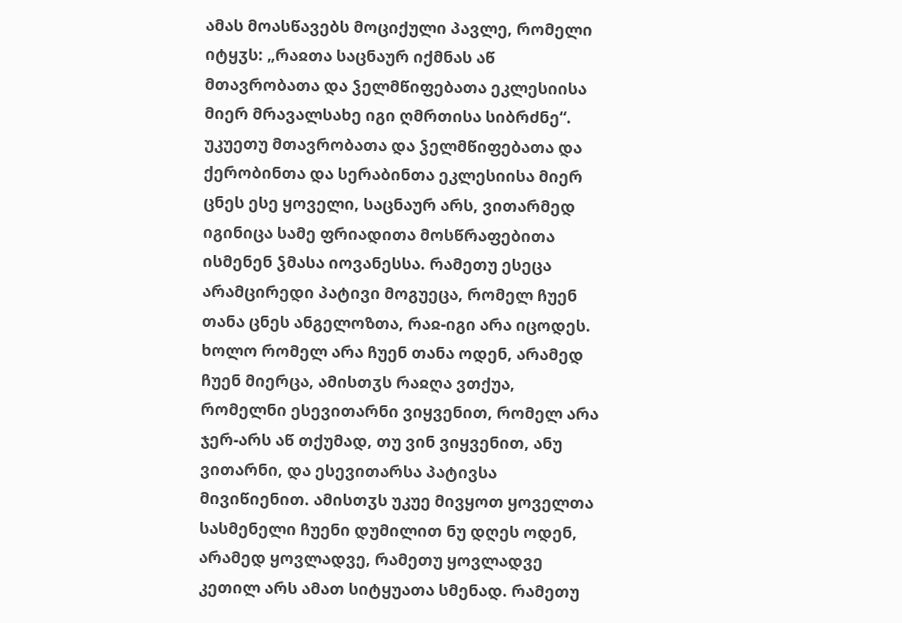ამას მოასწავებს მოციქული პავლე, რომელი იტყჳს: „რაჲთა საცნაურ იქმნას აწ მთავრობათა და ჴელმწიფებათა ეკლესიისა მიერ მრავალსახე იგი ღმრთისა სიბრძნე“. უკუეთუ მთავრობათა და ჴელმწიფებათა და ქერობინთა და სერაბინთა ეკლესიისა მიერ ცნეს ესე ყოველი, საცნაურ არს, ვითარმედ იგინიცა სამე ფრიადითა მოსწრაფებითა ისმენენ ჴმასა იოვანესსა. რამეთუ ესეცა არამცირედი პატივი მოგუეცა, რომელ ჩუენ თანა ცნეს ანგელოზთა, რაჲ-იგი არა იცოდეს. ხოლო რომელ არა ჩუენ თანა ოდენ, არამედ ჩუენ მიერცა, ამისთჳს რაჲღა ვთქუა, რომელნი ესევითარნი ვიყვენით, რომელ არა ჯერ-არს აწ თქუმად, თუ ვინ ვიყვენით, ანუ ვითარნი, და ესევითარსა პატივსა მივიწიენით. ამისთჳს უკუე მივყოთ ყოველთა სასმენელი ჩუენი დუმილით ნუ დღეს ოდენ, არამედ ყოვლადვე, რამეთუ ყოვლადვე კეთილ არს ამათ სიტყუათა სმენად. რამეთუ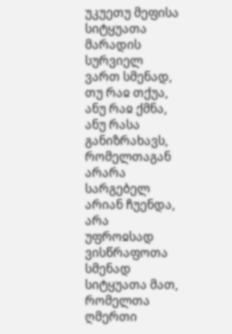უკუეთუ მეფისა სიტყუათა მარადის სურვიელ ვართ სმენად, თუ რაჲ თქუა, ანუ რაჲ ქმნა, ანუ რასა განიზრახავს, რომელთაგან არარა სარგებელ არიან ჩუენდა, არა უფროჲსად ვისწრაფოთა სმენად სიტყუათა მათ, რომელთა ღმერთი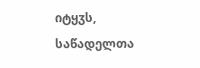იტყჳს, საწადელთა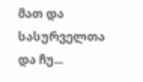მათ და სასურველთა და ჩუ...